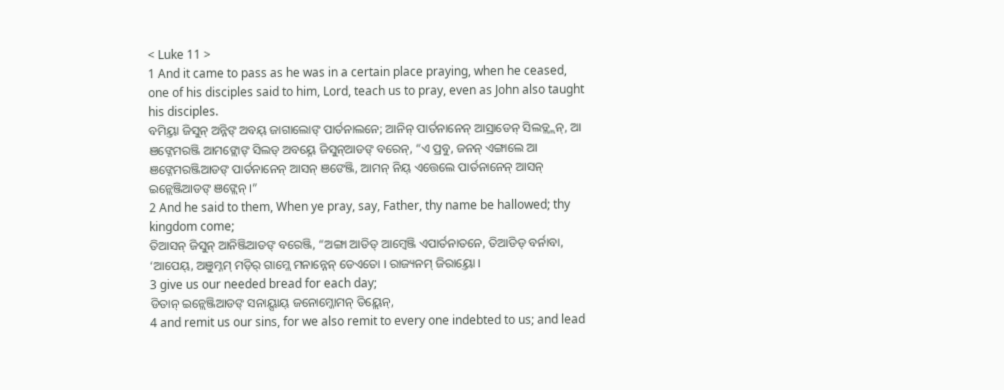< Luke 11 >
1 And it came to pass as he was in a certain place praying, when he ceased, one of his disciples said to him, Lord, teach us to pray, even as John also taught his disciples.
ବମିୟ୍ତା ଜିସୁନ୍ ଅନ୍ନିଙ୍ ଅବୟ୍ ଜାଗାଲୋଙ୍ ପାର୍ତନାଲନେ; ଆନିନ୍ ପାର୍ତନାନେନ୍ ଆସ୍ରାଡେନ୍ ସିଲଡ୍ଲ୍ଲନ୍, ଆ ଞଙ୍ନେମରଞ୍ଜି ଆମଙ୍ଲୋଙ୍ ସିଲଡ୍ ଅବୟ୍ନେ ଜିସୁନ୍ଆଡଙ୍ ବରେନ୍, “ଏ ପ୍ରବୁ, ଜନନ୍ ଏଙ୍ଗାଲେ ଆ ଞଙ୍ନେମରଞ୍ଜିଆଡଙ୍ ପାର୍ତନାନେନ୍ ଆସନ୍ ଞଙେଞ୍ଜି, ଆମନ୍ ନିୟ୍ ଏତ୍ତେଲେ ପାର୍ତନାନେନ୍ ଆସନ୍ ଇନ୍ଲେଞ୍ଜିଆଡଙ୍ ଞଙ୍ଲେନ୍ ।”
2 And he said to them, When ye pray, say, Father, thy name be hallowed; thy kingdom come;
ତିଆସନ୍ ଜିସୁନ୍ ଆନିଞ୍ଜିଆଡଙ୍ ବରେଞ୍ଜି, “ଅଙ୍ଗା ଆଡିଡ୍ ଆମ୍ୱେଞ୍ଜି ଏପାର୍ତନାତନେ, ତିଆଡିଡ୍ ବର୍ନାବା, ‘ଆପେୟ୍, ଅଞୁମ୍ନମ୍ ମଡ଼ିର୍ ଗାମ୍ଲେ ମନାନ୍ନେନ୍ ଡେଏତୋ । ରାଜ୍ୟନମ୍ ଜିରାୟ୍ତୋ ।
3 give us our needed bread for each day;
ଡିତାନ୍ ଇନ୍ଲେଞ୍ଜିଆଡଙ୍ ସନାୟ୍ସାୟ୍ ଜନୋମ୍ଜୋମନ୍ ତିୟ୍ଲେନ୍,
4 and remit us our sins, for we also remit to every one indebted to us; and lead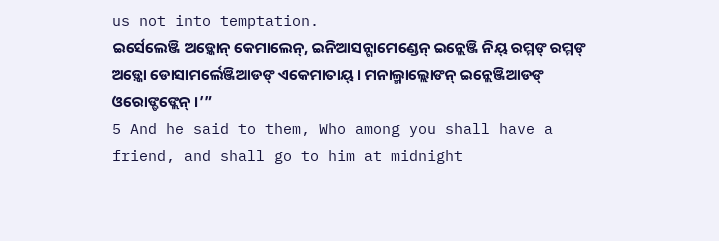us not into temptation.
ଇର୍ସେଲେଞ୍ଜି ଅଡ଼୍କୋନ୍ କେମାଲେନ୍, ଇନିଆସନ୍ଗାମେଣ୍ଡେନ୍ ଇନ୍ଲେଞ୍ଜି ନିୟ୍ ରମ୍ମଙ୍ ରମ୍ମଙ୍ ଅଡ଼୍କୋ ଡୋସାମର୍ଲେଞ୍ଜିଆଡଙ୍ ଏକେମାତାୟ୍ । ମନାଲ୍ମାଲ୍ଲୋଙନ୍ ଇନ୍ଲେଞ୍ଜିଆଡଙ୍ ଓରୋଙ୍ଡଙ୍ଲେନ୍ ।’”
5 And he said to them, Who among you shall have a friend, and shall go to him at midnight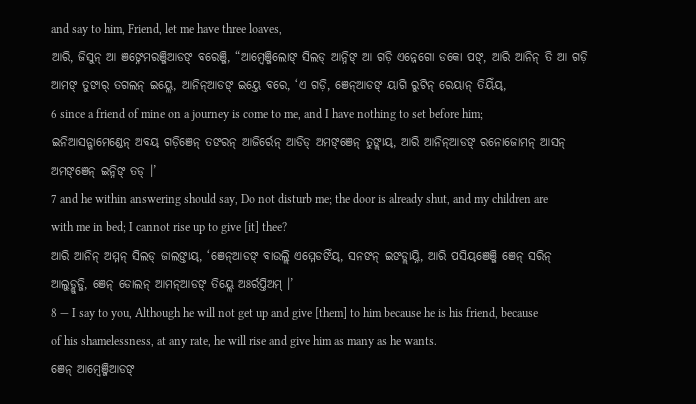and say to him, Friend, let me have three loaves,
ଆରି, ଜିସୁନ୍ ଆ ଞଙ୍ନେମରଞ୍ଜିଆଡଙ୍ ବରେଞ୍ଜି, “ଆମ୍ୱେଞ୍ଜିଲୋଙ୍ ସିଲଡ୍ ଆନ୍ନିଙ୍ ଆ ଗଡ଼ି ଏନ୍ନେଗୋ ଡକୋ ପଙ୍, ଆରି ଆନିନ୍ ତି ଆ ଗଡ଼ି ଆମଙ୍ ତୁଙାର୍ ତଗଲନ୍ ଇୟ୍ଲେ, ଆନିନ୍ଆଡଙ୍ ଇୟ୍ତେ ବରେ, ‘ଏ ଗଡ଼ି, ଞେନ୍ଆଡଙ୍ ୟାଗି ରୁଟିନ୍ ରେୟାନ୍ ତିୟିଁୟ୍,
6 since a friend of mine on a journey is come to me, and I have nothing to set before him;
ଇନିଆସନ୍ଗାମେଣ୍ଡେନ୍ ଅବୟ୍ ଗଡ଼ିଞେନ୍ ତଙରନ୍ ଆଜିର୍ରେନ୍ ଆଡିଡ୍ ଅମଙ୍ଞେନ୍ ତୁଙ୍ଲାୟ୍, ଆରି ଆନିନ୍ଆଡଙ୍ ରନୋଜୋମନ୍ ଆସନ୍ ଅମଙ୍ଞେନ୍ ଇନ୍ନିଙ୍ ତଡ୍ ।’
7 and he within answering should say, Do not disturb me; the door is already shut, and my children are with me in bed; I cannot rise up to give [it] thee?
ଆରି ଆନିନ୍ ଅମ୍ମନ୍ ସିଲଡ୍ ଜାଲଙ୍ତାୟ୍, ‘ଞେନ୍ଆଡଙ୍ ବାଉଲ୍ଲି ଏମ୍ମେଡଙିଁୟ୍, ସନଙନ୍ ଇଙଡ୍ଲାୟ୍ନି, ଆରି ପସିୟ୍ଞେଞ୍ଜି ଞେନ୍ ସରିନ୍ ଆଲୁଡ୍ଲୁଡ୍ଜି, ଞେନ୍ ଡୋଲନ୍ ଆମନ୍ଆଡଙ୍ ତିୟ୍ଲେ ଅଃର୍ରପ୍ତିଅମ୍ ।’
8 — I say to you, Although he will not get up and give [them] to him because he is his friend, because of his shamelessness, at any rate, he will rise and give him as many as he wants.
ଞେନ୍ ଆମ୍ୱେଞ୍ଜିଆଡଙ୍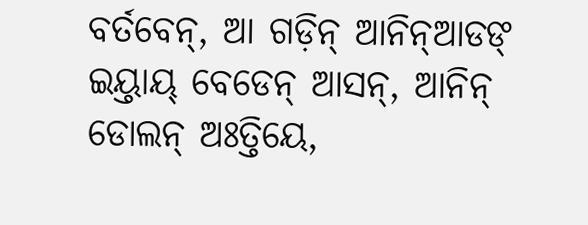ବର୍ତବେନ୍, ଆ ଗଡ଼ିନ୍ ଆନିନ୍ଆଡଙ୍ ଇୟ୍ତାୟ୍ ବେଡେନ୍ ଆସନ୍, ଆନିନ୍ ଡୋଲନ୍ ଅଃତ୍ତିୟେ,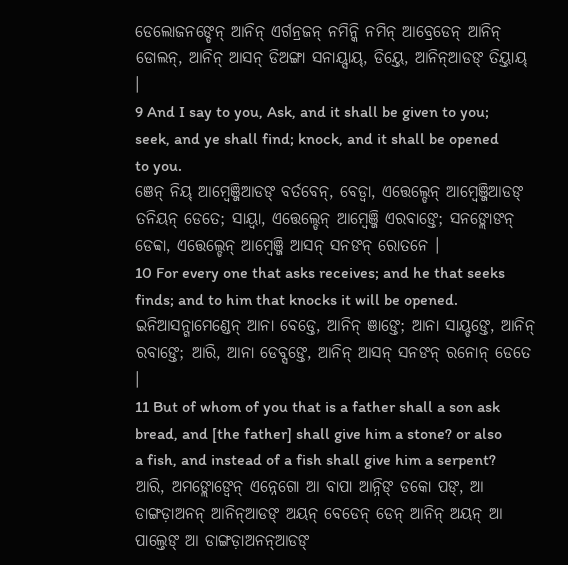ଡେଲୋଜନଙ୍ଡେନ୍ ଆନିନ୍ ଏର୍ଗନ୍ରଜନ୍ ନମିନ୍କି ନମିନ୍ ଆବ୍ରେଡେନ୍ ଆନିନ୍ ଡୋଲନ୍, ଆନିନ୍ ଆସନ୍ ଡିଅଙ୍ଗା ସନାୟ୍ସାୟ୍, ଡିୟ୍ତେ, ଆନିନ୍ଆଡଙ୍ ତିୟ୍ତାୟ୍ ।
9 And I say to you, Ask, and it shall be given to you; seek, and ye shall find; knock, and it shall be opened to you.
ଞେନ୍ ନିୟ୍ ଆମ୍ୱେଞ୍ଜିଆଡଙ୍ ବର୍ତବେନ୍, ବେଡ୍ବା, ଏତ୍ତେଲ୍ଡେନ୍ ଆମ୍ୱେଞ୍ଜିଆଡଙ୍ ତନିୟନ୍ ଡେତେ; ସାୟ୍ବା, ଏତ୍ତେଲ୍ଡେନ୍ ଆମ୍ୱେଞ୍ଜି ଏରବାଙ୍ତେ; ସନଙ୍ଲୋଙନ୍ ଡେବ୍ବା, ଏତ୍ତେଲ୍ଡେନ୍ ଆମ୍ୱେଞ୍ଜି ଆସନ୍ ସନଙନ୍ ରୋତନେ ।
10 For every one that asks receives; and he that seeks finds; and to him that knocks it will be opened.
ଇନିଆସନ୍ଗାମେଣ୍ଡେନ୍ ଆନା ବେଡ୍ତେ, ଆନିନ୍ ଞାଙ୍ତେ; ଆନା ସାୟ୍ଡଙ୍ତେ, ଆନିନ୍ ରବାଙ୍ତେ; ଆରି, ଆନା ଡେବ୍ସଙ୍ତେ, ଆନିନ୍ ଆସନ୍ ସନଙନ୍ ରନୋନ୍ ଡେତେ ।
11 But of whom of you that is a father shall a son ask bread, and [the father] shall give him a stone? or also a fish, and instead of a fish shall give him a serpent?
ଆରି, ଅମଙ୍ଲୋଙ୍ବେନ୍ ଏନ୍ନେଗୋ ଆ ବାପା ଆନ୍ନିଙ୍ ଡକୋ ପଙ୍, ଆ ଡାଙ୍ଗଡ଼ାଅନନ୍ ଆନିନ୍ଆଡଙ୍ ଅୟନ୍ ବେଡେନ୍ ଡେନ୍ ଆନିନ୍ ଅୟନ୍ ଆ ପାଲ୍ତେଙ୍ ଆ ଡାଙ୍ଗଡ଼ାଅନନ୍ଆଡଙ୍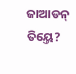ଜାଆଡନ୍ ତିୟ୍ତେ?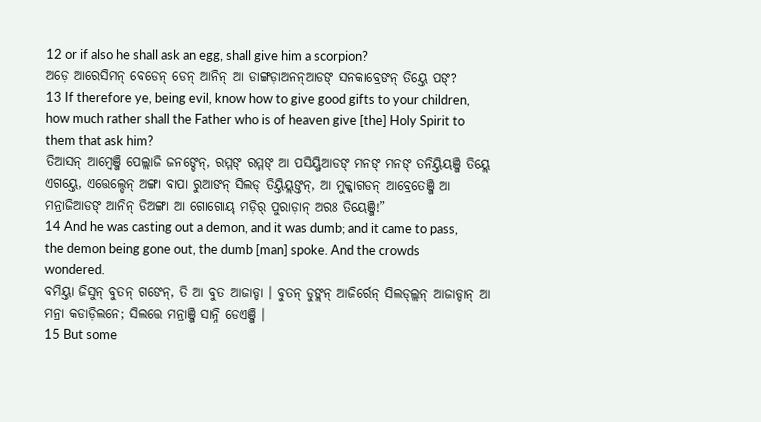12 or if also he shall ask an egg, shall give him a scorpion?
ଅଡ଼େ ଆରେସିମନ୍ ବେଡେନ୍ ଡେନ୍ ଆନିନ୍ ଆ ଡାଙ୍ଗଡ଼ାଅନନ୍ଆଡଙ୍ ସନକାବ୍ରେଙନ୍ ତିୟ୍ତେ ପଙ୍?
13 If therefore ye, being evil, know how to give good gifts to your children, how much rather shall the Father who is of heaven give [the] Holy Spirit to them that ask him?
ତିଆସନ୍ ଆମ୍ୱେଞ୍ଜି ପେଲ୍ଲାଜି ଜନଙ୍ଡେନ୍, ରମ୍ମଙ୍ ରମ୍ମଙ୍ ଆ ପସିୟ୍ଜିଆଡଙ୍ ମନଙ୍ ମନଙ୍ ତନିୟ୍ତିୟଞ୍ଜି ତିୟ୍ଲେ ଏଗୟ୍ତେ, ଏତ୍ତେଲ୍ଡେନ୍ ଅଙ୍ଗା ବାପା ରୁଆଙନ୍ ସିଲଡ୍ ତିୟ୍ତିୟ୍ଲଙ୍ତନ୍, ଆ ମୁକ୍କାଗଡନ୍ ଆବ୍ରେତେଞ୍ଜି ଆ ମନ୍ରାଜିଆଡଙ୍ ଆନିନ୍ ଡିଅଙ୍ଗା ଆ ଗୋଗୋୟ୍ ମଡ଼ିର୍ ପୁରାଡ଼ାନ୍ ଅରଃ ତିୟେଞ୍ଜି!”
14 And he was casting out a demon, and it was dumb; and it came to pass, the demon being gone out, the dumb [man] spoke. And the crowds wondered.
ବମିୟ୍ତା ଜିସୁନ୍ ବୁତନ୍ ଗଙେନ୍, ତି ଆ ବୁତ ଆଜାଡ୍ଡା । ବୁତନ୍ ଡୁଙ୍ଲନ୍ ଆଜିର୍ରେନ୍ ସିଲଡ୍ଲ୍ଲନ୍ ଆଜାଡ୍ଡାନ୍ ଆ ମନ୍ରା କଡାଡ଼ିଲନେ; ସିଲତ୍ତେ ମନ୍ରାଞ୍ଜି ସାନ୍ନି ଡେଏଞ୍ଜି ।
15 But some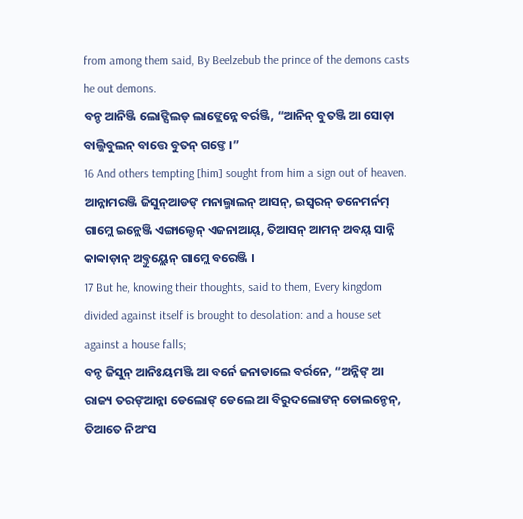from among them said, By Beelzebub the prince of the demons casts he out demons.
ବନ୍ଡ ଆନିଞ୍ଜି ଲୋଙ୍ସିଲଡ୍ ଲାଙ୍ଲେନ୍ନେ ବର୍ରଞ୍ଜି, “ଆନିନ୍ ବୁତଞ୍ଜି ଆ ସୋଡ଼ା ବାଲ୍ଜିବୁଲନ୍ ବାତ୍ତେ ବୁତନ୍ ଗଙ୍ତେ ।”
16 And others tempting [him] sought from him a sign out of heaven.
ଆନ୍ନାମରଞ୍ଜି ଜିସୁନ୍ଆଡଙ୍ ମନାଲ୍ମାଲନ୍ ଆସନ୍, ଇସ୍ୱରନ୍ ଡନେମର୍ନମ୍ ଗାମ୍ଲେ ଇନ୍ଲେଞ୍ଜି ଏଙ୍ଗାଲ୍ଡେନ୍ ଏଜନାଆୟ୍, ତିଆସନ୍ ଆମନ୍ ଅବୟ୍ ସାନ୍ନି କାବ୍ବାଡ଼ାନ୍ ଅବ୍ତୁୟ୍ଲେନ୍ ଗାମ୍ଲେ ବରେଞ୍ଜି ।
17 But he, knowing their thoughts, said to them, Every kingdom divided against itself is brought to desolation: and a house set against a house falls;
ବନ୍ଡ ଜିସୁନ୍ ଆନିଃୟମଞ୍ଜି ଆ ବର୍ନେ ଜନାଡାଲେ ବର୍ରନେ, “ଅନ୍ନିଙ୍ ଆ ରାଜ୍ୟ ତରଙ୍ଆନ୍ନା ଡେଲୋଙ୍ ଡେଲେ ଆ ବିରୁଦଲୋଙନ୍ ଡୋଲନ୍ଡେନ୍, ତିଆତେ ନିଅଂସ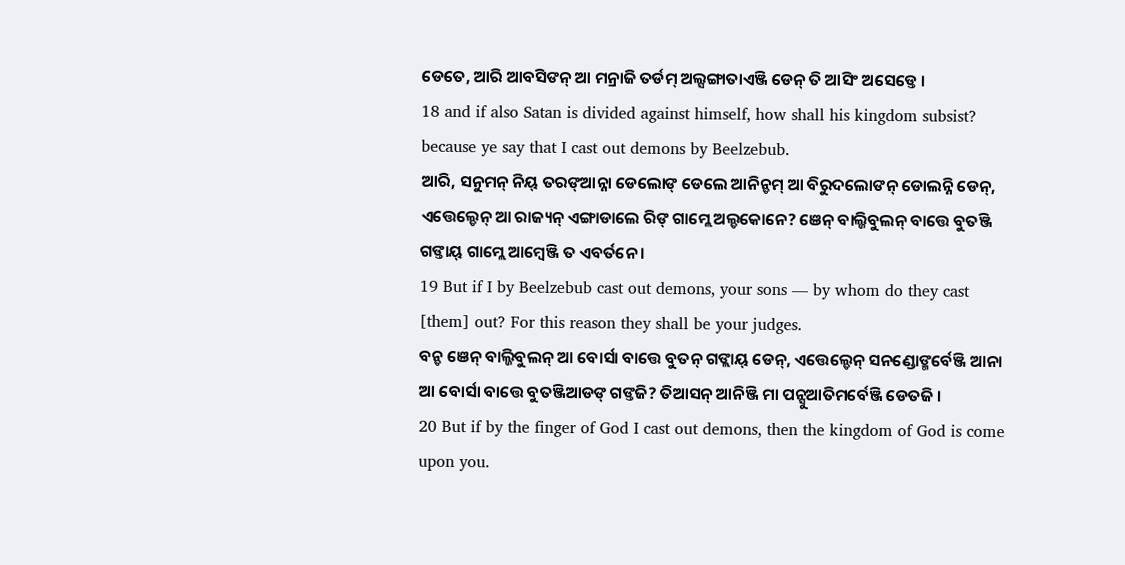ଡେତେ, ଆରି ଆବସିଙନ୍ ଆ ମନ୍ରାଜି ତର୍ଡମ୍ ଅଲ୍ସଙ୍ଗାତାଏଞ୍ଜି ଡେନ୍ ତି ଆସିଂ ଅସେଡ୍ତେ ।
18 and if also Satan is divided against himself, how shall his kingdom subsist? because ye say that I cast out demons by Beelzebub.
ଆରି, ସନୁମନ୍ ନିୟ୍ ତରଙ୍ଆନ୍ନା ଡେଲୋଙ୍ ଡେଲେ ଆନିନ୍ଡମ୍ ଆ ବିରୁଦଲୋଙନ୍ ଡୋଲନ୍ନି ଡେନ୍, ଏତ୍ତେଲ୍ଡେନ୍ ଆ ରାଜ୍ୟନ୍ ଏଙ୍ଗାଡାଲେ ରିଙ୍ ଗାମ୍ଲେ ଅଲ୍ଡକୋନେ? ଞେନ୍ ବାଲ୍ଜିବୁଲନ୍ ବାତ୍ତେ ବୁତଞ୍ଜି ଗଙ୍ତାୟ୍ ଗାମ୍ଲେ ଆମ୍ୱେଞ୍ଜି ତ ଏବର୍ତନେ ।
19 But if I by Beelzebub cast out demons, your sons — by whom do they cast [them] out? For this reason they shall be your judges.
ବନ୍ଡ ଞେନ୍ ବାଲ୍ଜିବୁଲନ୍ ଆ ବୋର୍ସା ବାତ୍ତେ ବୁତନ୍ ଗଙ୍ଲାୟ୍ ଡେନ୍, ଏତ୍ତେଲ୍ଡେନ୍ ସନଣ୍ଡୋଙ୍ମର୍ବେଞ୍ଜି ଆନା ଆ ବୋର୍ସା ବାତ୍ତେ ବୁତଞ୍ଜିଆଡଙ୍ ଗଙ୍ତଜି? ତିଆସନ୍ ଆନିଞ୍ଜି ମା ପନ୍ସୁଆତିମର୍ବେଞ୍ଜି ଡେତଜି ।
20 But if by the finger of God I cast out demons, then the kingdom of God is come upon you.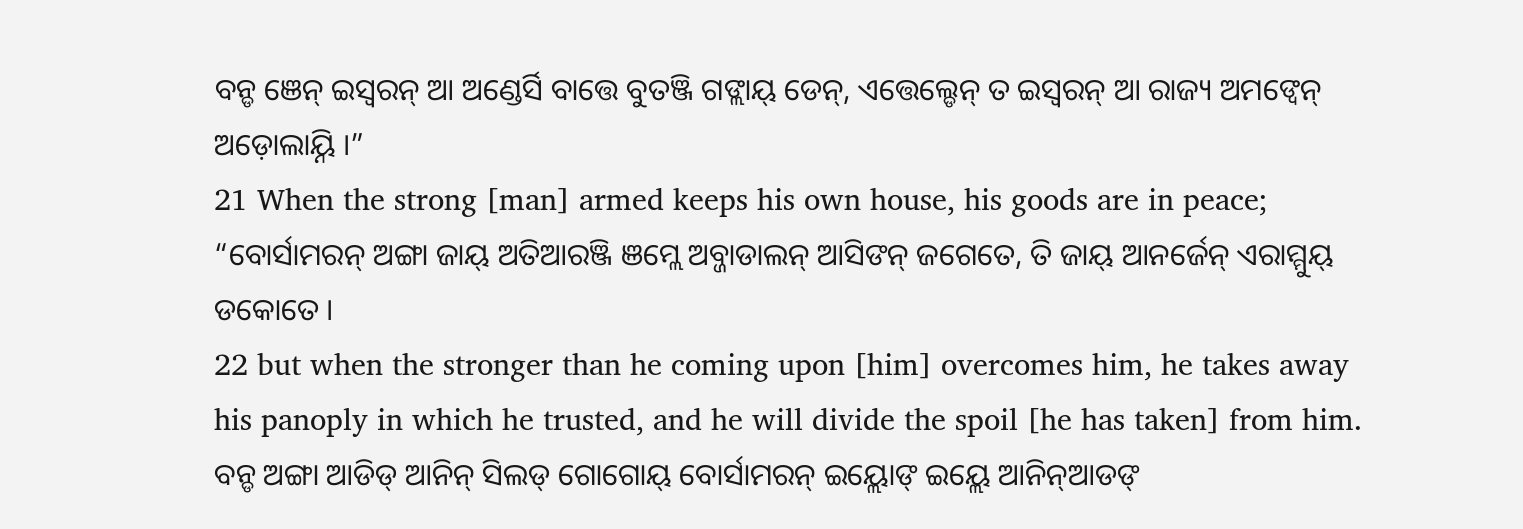ବନ୍ଡ ଞେନ୍ ଇସ୍ୱରନ୍ ଆ ଅଣ୍ଡେର୍ସି ବାତ୍ତେ ବୁତଞ୍ଜି ଗଙ୍ଲାୟ୍ ଡେନ୍, ଏତ୍ତେଲ୍ଡେନ୍ ତ ଇସ୍ୱରନ୍ ଆ ରାଜ୍ୟ ଅମଙ୍ବେନ୍ ଅଡ଼ୋଲାୟ୍ନି ।”
21 When the strong [man] armed keeps his own house, his goods are in peace;
“ବୋର୍ସାମରନ୍ ଅଙ୍ଗା ଜାୟ୍ ଅତିଆରଞ୍ଜି ଞମ୍ଲେ ଅବ୍ଜାଡାଲନ୍ ଆସିଙନ୍ ଜଗେତେ, ତି ଜାୟ୍ ଆନର୍ଜେନ୍ ଏରାମ୍ମୁୟ୍ ଡକୋତେ ।
22 but when the stronger than he coming upon [him] overcomes him, he takes away his panoply in which he trusted, and he will divide the spoil [he has taken] from him.
ବନ୍ଡ ଅଙ୍ଗା ଆଡିଡ୍ ଆନିନ୍ ସିଲଡ୍ ଗୋଗୋୟ୍ ବୋର୍ସାମରନ୍ ଇୟ୍ଲୋଙ୍ ଇୟ୍ଲେ ଆନିନ୍ଆଡଙ୍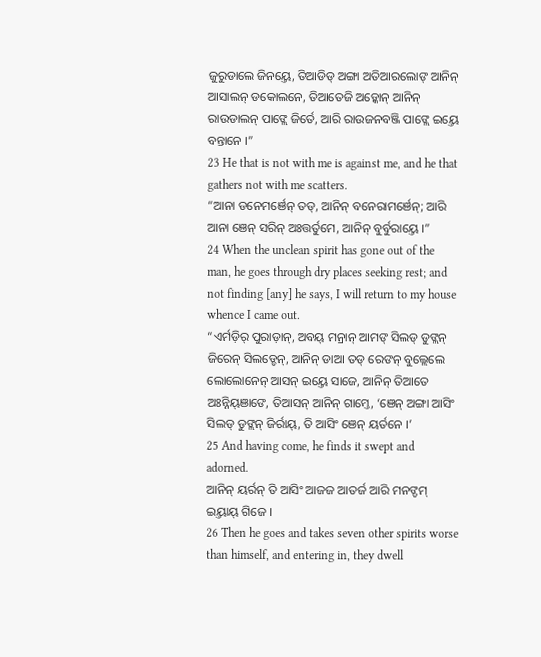ଜୁରୁଡାଲେ ଜିନୟ୍ତେ, ତିଆଡିଡ୍ ଅଙ୍ଗା ଅତିଆରଲୋଙ୍ ଆନିନ୍ ଆସାଲନ୍ ଡକୋଲନେ, ତିଆତେଜି ଅଡ଼୍କୋନ୍ ଆନିନ୍ ରାଉଡାଲନ୍ ପାଙ୍ଲେ ଜିର୍ତେ, ଆରି ରାଉଜନବଞ୍ଜି ପାଙ୍ଲେ ଇୟ୍ତେ ବନ୍ତାନେ ।”
23 He that is not with me is against me, and he that gathers not with me scatters.
“ଆନା ଡନେମର୍ଞେନ୍ ତଡ୍, ଆନିନ୍ ବନେରାମର୍ଞେନ୍; ଆରି ଆନା ଞେନ୍ ସରିନ୍ ଅଃତ୍ତର୍ତୁମେ, ଆନିନ୍ ବୁର୍ବୁରାୟ୍ତେ ।”
24 When the unclean spirit has gone out of the man, he goes through dry places seeking rest; and not finding [any] he says, I will return to my house whence I came out.
“ଏର୍ମଡ଼ିର୍ ପୁରାଡ଼ାନ୍, ଅବୟ୍ ମନ୍ରାନ୍ ଆମଙ୍ ସିଲଡ୍ ଡୁଙ୍ଲନ୍ ଜିରେନ୍ ସିଲଡ୍ଡେନ୍, ଆନିନ୍ ଡାଆ ତଡ୍ ରେଙନ୍ ବୁଲ୍ଲେଲେ ଲୋଲୋନେନ୍ ଆସନ୍ ଇୟ୍ତେ ସାଜେ, ଆନିନ୍ ତିଆତେ ଅଃନ୍ନିୟ୍ଞାଙେ, ତିଆସନ୍ ଆନିନ୍ ଗାମ୍ତେ, ‘ଞେନ୍ ଅଙ୍ଗା ଆସିଂ ସିଲଡ୍ ଡୁଙ୍ଲନ୍ ଜିର୍ରାୟ୍, ତି ଆସିଂ ଞେନ୍ ୟର୍ତନେ ।’
25 And having come, he finds it swept and adorned.
ଆନିନ୍ ୟର୍ରନ୍ ତି ଆସିଂ ଆଜଜ ଆତର୍ଜ ଆରି ମନଙ୍ଡମ୍ ଇୟ୍ତାୟ୍ ଗିଜେ ।
26 Then he goes and takes seven other spirits worse than himself, and entering in, they dwell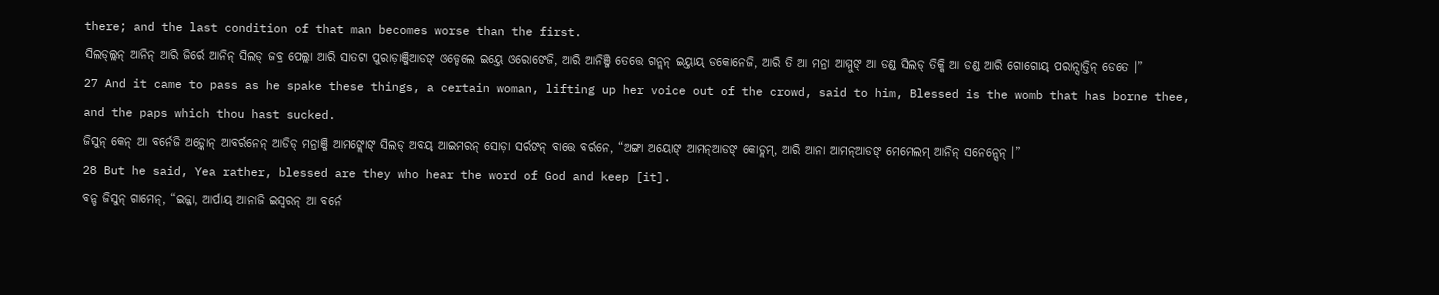there; and the last condition of that man becomes worse than the first.
ସିଲଡ୍ଲ୍ଲନ୍ ଆନିନ୍ ଆରି ଜିର୍ରେ ଆନିନ୍ ସିଲଡ୍ ଜବ୍ର ପେଲ୍ଲା ଆରି ସାତଟା ପୁରାଡ଼ାଞ୍ଜିଆଡଙ୍ ଓଡ୍ଡେଲେ ଇୟ୍ତେ ଓରୋଙେଜି, ଆରି ଆନିଞ୍ଜି ତେତ୍ତେ ଗନ୍ଲନ୍ ଇୟ୍ତାୟ୍ ଡକୋନେଜି, ଆରି ତି ଆ ମନ୍ରା ଆମ୍ମୁଙ୍ ଆ ଡଣ୍ଡ ସିଲଡ୍ ତିକ୍କି ଆ ଡଣ୍ଡ ଆରି ଗୋଗୋୟ୍ ପରାନ୍ସାତ୍ତିନ୍ ଡେତେ ।”
27 And it came to pass as he spake these things, a certain woman, lifting up her voice out of the crowd, said to him, Blessed is the womb that has borne thee, and the paps which thou hast sucked.
ଜିସୁନ୍ କେନ୍ ଆ ବର୍ନେଜି ଅଡ଼୍କୋନ୍ ଆବର୍ରନେନ୍ ଆଡିଡ୍ ମନ୍ରାଞ୍ଜି ଆମଙ୍ଲୋଙ୍ ସିଲଡ୍ ଅବୟ୍ ଆଇମରନ୍ ସୋଡ଼ା ସର୍ରଙନ୍ ବାତ୍ତେ ବର୍ରନେ, “ଅଙ୍ଗା ଅୟୋଙ୍ ଆମନ୍ଆଡଙ୍ କୋଡ୍ଲମ୍, ଆରି ଆନା ଆମନ୍ଆଡଙ୍ ମେମେଲମ୍ ଆନିନ୍ ସନେନ୍ସେନ୍ ।”
28 But he said, Yea rather, blessed are they who hear the word of God and keep [it].
ବନ୍ଡ ଜିସୁନ୍ ଗାମେନ୍, “ଇଜ୍ଜା, ଆର୍ପାୟ୍ ଆନାଜି ଇସ୍ୱରନ୍ ଆ ବର୍ନେ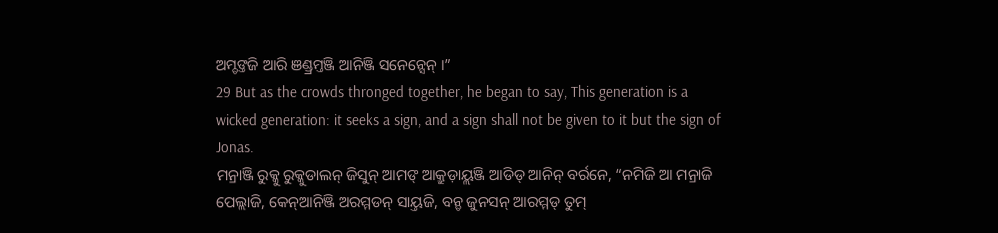ଅମ୍ଡଙ୍ତଜି ଆରି ଞଣ୍ଡ୍ରମ୍ତଞ୍ଜି ଆନିଞ୍ଜି ସନେନ୍ସେନ୍ ।”
29 But as the crowds thronged together, he began to say, This generation is a wicked generation: it seeks a sign, and a sign shall not be given to it but the sign of Jonas.
ମନ୍ରାଞ୍ଜି ରୁକ୍କୁ ରୁକ୍କୁଡାଲନ୍ ଜିସୁନ୍ ଆମଙ୍ ଆକ୍ରୁଡ଼ାୟ୍ଲଞ୍ଜି ଆଡିଡ୍ ଆନିନ୍ ବର୍ରନେ, “ନମିଜି ଆ ମନ୍ରାଜି ପେଲ୍ଲାଜି, କେନ୍ଆନିଞ୍ଜି ଅରମ୍ମଡନ୍ ସାୟ୍ତଜି, ବନ୍ଡ ଜୁନସନ୍ ଆରମ୍ମଡ୍ ତୁମ୍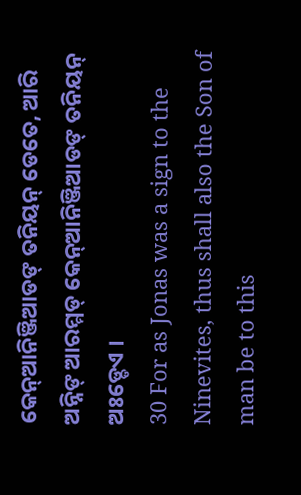କେନ୍ଆନିଞ୍ଜିଆଡଙ୍ ତନିୟନ୍ ଡେତେ, ଆରି ଅନ୍ନିଙ୍ ଆରମ୍ମଡ୍ କେନ୍ଆନିଞ୍ଜିଆଡଙ୍ ତନିୟନ୍ ଅଃଡ୍ଡେଏ ।
30 For as Jonas was a sign to the Ninevites, thus shall also the Son of man be to this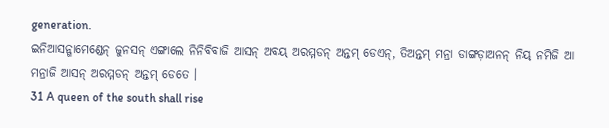generation.
ଇନିଆସନ୍ଗାମେଣ୍ଡେନ୍ ଜୁନସନ୍ ଏଙ୍ଗାଲେ ନିନିବିବାଜି ଆସନ୍ ଅବୟ୍ ଅରମ୍ମଡନ୍ ଅନ୍ତମ୍ ଡେଏନ୍, ତିଅନ୍ତମ୍ ମନ୍ରା ଡାଙ୍ଗଡ଼ାଅନନ୍ ନିୟ୍ ନମିଜି ଆ ମନ୍ରାଜି ଆସନ୍ ଅରମ୍ମଡନ୍ ଅନ୍ତମ୍ ଡେତେ ।
31 A queen of the south shall rise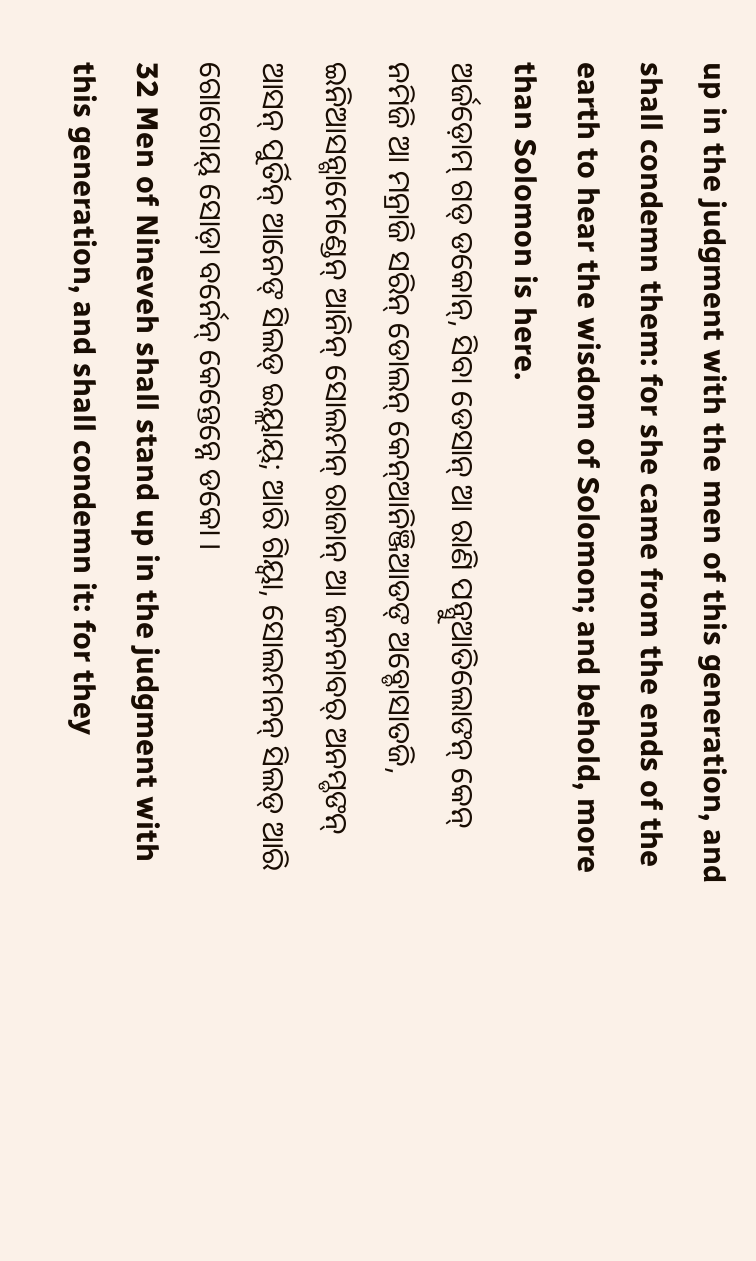up in the judgment with the men of this generation, and shall condemn them: for she came from the ends of the earth to hear the wisdom of Solomon; and behold, more than Solomon is here.
ଅର୍ଜଡ଼ୋମ୍ ଗଡ୍ ଡକୋନ୍, ସିବା ଡେସାନ୍ ଆ ରାଣି ପନ୍ସୁଆତିଲୋଙନ୍ କେନ୍ ନମିଜି ଆ ମନ୍ରାଜି ସରିନ୍ ଡୋଲନ୍ କେନ୍ଆନିଞ୍ଜିଆଡଙ୍ ଅବ୍ଡୋସାତଜି, ଇନିଆସନ୍ଗାମେଣ୍ଡେନ୍ ଆନିନ୍ ସୋଲମନ୍ ରାଜାନ୍ ଆ ଜନନାବର୍ ଅନମ୍ଡଙନ୍ ଆସନ୍ ପୁର୍ତିନ୍ ଆନେଙ୍ ସିଲଡ୍ ଇୟ୍ଲାୟ୍; ଆରି ଗିୟ୍ବା, ସୋଲମନନ୍ ସିଲଡ୍ ଆରି ଗୋଗୋୟ୍ ସୋଡ଼ା ବର୍ନେନ୍ କେନ୍ତେନ୍ନେ ଡକୋ ।
32 Men of Nineveh shall stand up in the judgment with this generation, and shall condemn it: for they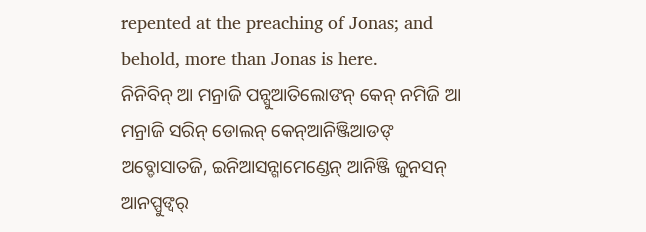repented at the preaching of Jonas; and behold, more than Jonas is here.
ନିନିବିନ୍ ଆ ମନ୍ରାଜି ପନ୍ସୁଆତିଲୋଙନ୍ କେନ୍ ନମିଜି ଆ ମନ୍ରାଜି ସରିନ୍ ଡୋଲନ୍ କେନ୍ଆନିଞ୍ଜିଆଡଙ୍ ଅବ୍ଡୋସାତଜି, ଇନିଆସନ୍ଗାମେଣ୍ଡେନ୍ ଆନିଞ୍ଜି ଜୁନସନ୍ ଆନପ୍ପୁଙ୍ବର୍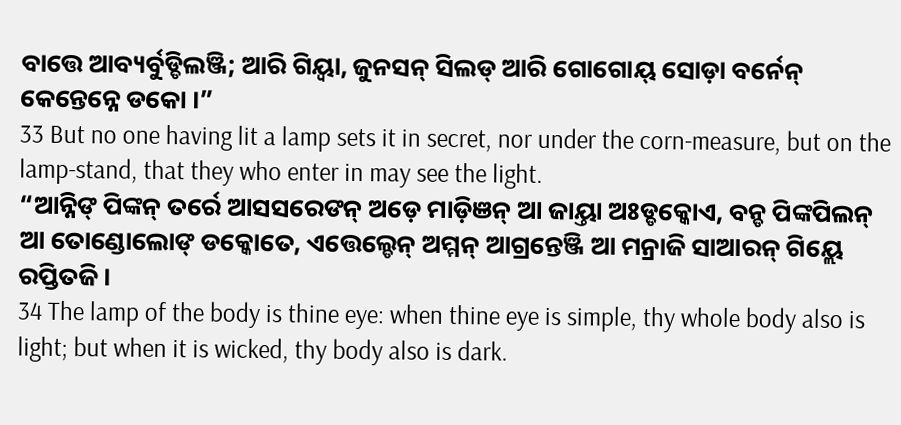ବାତ୍ତେ ଆବ୍ୟର୍ବୁଡ୍ଡିଲଞ୍ଜି; ଆରି ଗିୟ୍ବା, ଜୁନସନ୍ ସିଲଡ୍ ଆରି ଗୋଗୋୟ୍ ସୋଡ଼ା ବର୍ନେନ୍ କେନ୍ତେନ୍ନେ ଡକୋ ।”
33 But no one having lit a lamp sets it in secret, nor under the corn-measure, but on the lamp-stand, that they who enter in may see the light.
“ଆନ୍ନିଙ୍ ପିଙ୍କନ୍ ତର୍ରେ ଆସସରେଙନ୍ ଅଡ଼େ ମାଡ଼ିଞନ୍ ଆ ଜାୟ୍ତା ଅଃଡ୍ଡକ୍କୋଏ, ବନ୍ଡ ପିଙ୍କପିଲନ୍ ଆ ତୋଣ୍ଡୋଲୋଙ୍ ଡକ୍କୋତେ, ଏତ୍ତେଲ୍ଡେନ୍ ଅମ୍ମନ୍ ଆଗ୍ରନ୍ତେଞ୍ଜି ଆ ମନ୍ରାଜି ସାଆରନ୍ ଗିୟ୍ଲେ ରପ୍ତିତଜି ।
34 The lamp of the body is thine eye: when thine eye is simple, thy whole body also is light; but when it is wicked, thy body also is dark.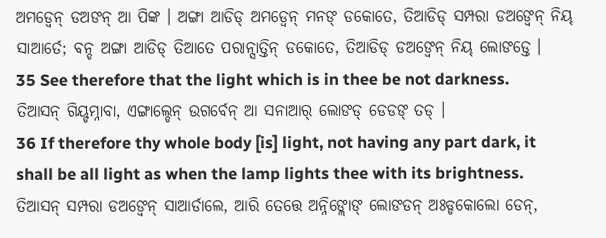ଅମଡ୍ବେନ୍ ଡଅଙନ୍ ଆ ପିଙ୍କ । ଅଙ୍ଗା ଆଡିଡ୍ ଅମଡ୍ବେନ୍ ମନଙ୍ ଡକୋତେ, ତିଆଡିଡ୍ ସମ୍ପରା ଡଅଙ୍ବେନ୍ ନିୟ୍ ସାଆର୍ତେ; ବନ୍ଡ ଅଙ୍ଗା ଆଡିଡ୍ ତିଆତେ ପରାନ୍ସାତ୍ତିନ୍ ଡକୋତେ, ତିଆଡିଡ୍ ଡଅଙ୍ବେନ୍ ନିୟ୍ ଲୋଙଡ୍ତେ ।
35 See therefore that the light which is in thee be not darkness.
ତିଆସନ୍ ଗିୟ୍ଡମ୍ନାବା, ଏଙ୍ଗାଲ୍ଡେନ୍ ଉଗର୍ବେନ୍ ଆ ସନାଆର୍ ଲୋଙଡ୍ ଡେଡଙ୍ ତଡ୍ ।
36 If therefore thy whole body [is] light, not having any part dark, it shall be all light as when the lamp lights thee with its brightness.
ତିଆସନ୍ ସମ୍ପରା ଡଅଙ୍ବେନ୍ ସାଆର୍ଡାଲେ, ଆରି ତେତ୍ତେ ଅନ୍ନିଙ୍ଲୋଙ୍ ଲୋଙଡନ୍ ଅଃଡ୍ଡକୋଲୋ ଡେନ୍,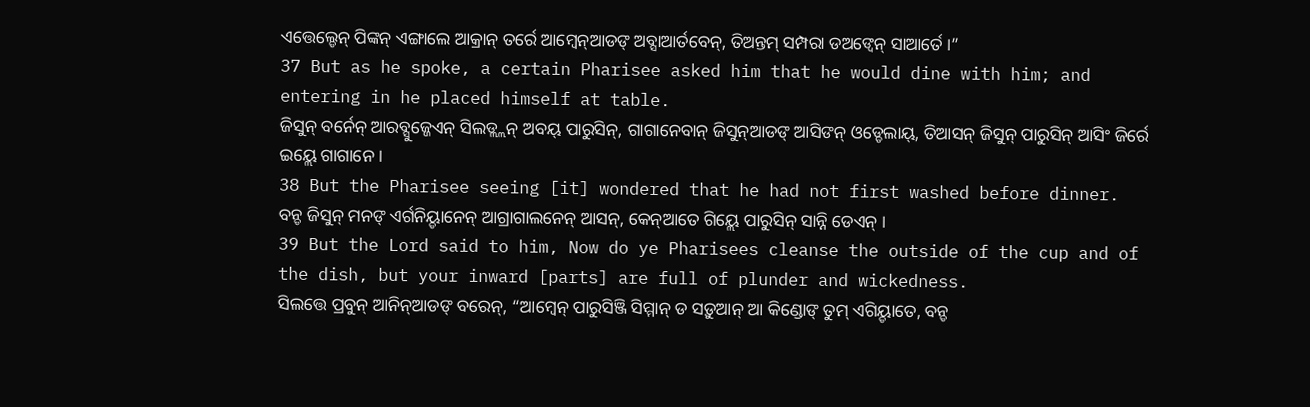ଏତ୍ତେଲ୍ଡେନ୍ ପିଙ୍କନ୍ ଏଙ୍ଗାଲେ ଆକ୍ରାନ୍ ତର୍ରେ ଆମ୍ୱେନ୍ଆଡଙ୍ ଅବ୍ସାଆର୍ତବେନ୍, ତିଅନ୍ତମ୍ ସମ୍ପରା ଡଅଙ୍ବେନ୍ ସାଆର୍ତେ ।”
37 But as he spoke, a certain Pharisee asked him that he would dine with him; and entering in he placed himself at table.
ଜିସୁନ୍ ବର୍ନେନ୍ ଆରବ୍ସୁଜ୍ଜେଏନ୍ ସିଲଡ୍ଲ୍ଲନ୍ ଅବୟ୍ ପାରୁସିନ୍, ଗାଗାନେବାନ୍ ଜିସୁନ୍ଆଡଙ୍ ଆସିଙନ୍ ଓଡ୍ଡେଲାୟ୍, ତିଆସନ୍ ଜିସୁନ୍ ପାରୁସିନ୍ ଆସିଂ ଜିର୍ରେ ଇୟ୍ଲେ ଗାଗାନେ ।
38 But the Pharisee seeing [it] wondered that he had not first washed before dinner.
ବନ୍ଡ ଜିସୁନ୍ ମନଙ୍ ଏର୍ଗନିୟ୍ଡାନେନ୍ ଆଗ୍ରାଗାଲନେନ୍ ଆସନ୍, କେନ୍ଆତେ ଗିୟ୍ଲେ ପାରୁସିନ୍ ସାନ୍ନି ଡେଏନ୍ ।
39 But the Lord said to him, Now do ye Pharisees cleanse the outside of the cup and of the dish, but your inward [parts] are full of plunder and wickedness.
ସିଲତ୍ତେ ପ୍ରବୁନ୍ ଆନିନ୍ଆଡଙ୍ ବରେନ୍, “ଆମ୍ୱେନ୍ ପାରୁସିଞ୍ଜି ସିମ୍ମାନ୍ ଡ ସଡ଼ୁଆନ୍ ଆ କିଣ୍ଡୋଙ୍ ତୁମ୍ ଏଗିୟ୍ଡାତେ, ବନ୍ଡ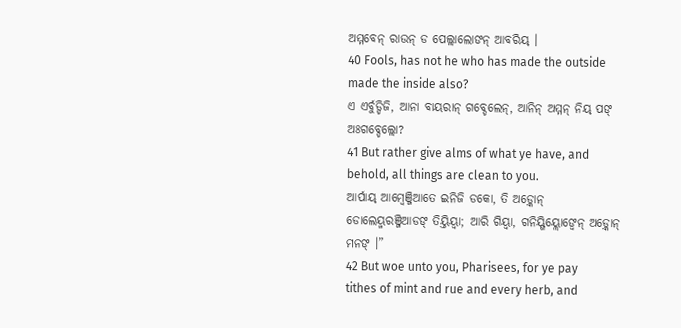ଅମ୍ମବେନ୍ ରାଉନ୍ ଡ ପେଲ୍ଲାଲୋଙନ୍ ଆବରିୟ୍ ।
40 Fools, has not he who has made the outside made the inside also?
ଏ ଏର୍ବୁଡ୍ଡିଜି, ଆନା ବାୟରାନ୍ ଗବ୍ଡେଲେନ୍, ଆନିନ୍ ଅମ୍ମନ୍ ନିୟ୍ ପଙ୍ ଅଃଗବ୍ଡେଲ୍ଲୋ?
41 But rather give alms of what ye have, and behold, all things are clean to you.
ଆର୍ପାୟ୍ ଆମ୍ୱେଞ୍ଜିଆତେ ଇନିଜି ଡକୋ, ତି ଅଡ଼୍କୋନ୍ ଡୋଲେୟ୍ମରଞ୍ଜିଆଡଙ୍ ତିୟ୍ତିୟ୍ବା; ଆରି ଗିୟ୍ବା, ଗନିୟ୍ଗିୟ୍ଲୋଙ୍ବେନ୍ ଅଡ଼୍କୋନ୍ ମନଙ୍ ।”
42 But woe unto you, Pharisees, for ye pay tithes of mint and rue and every herb, and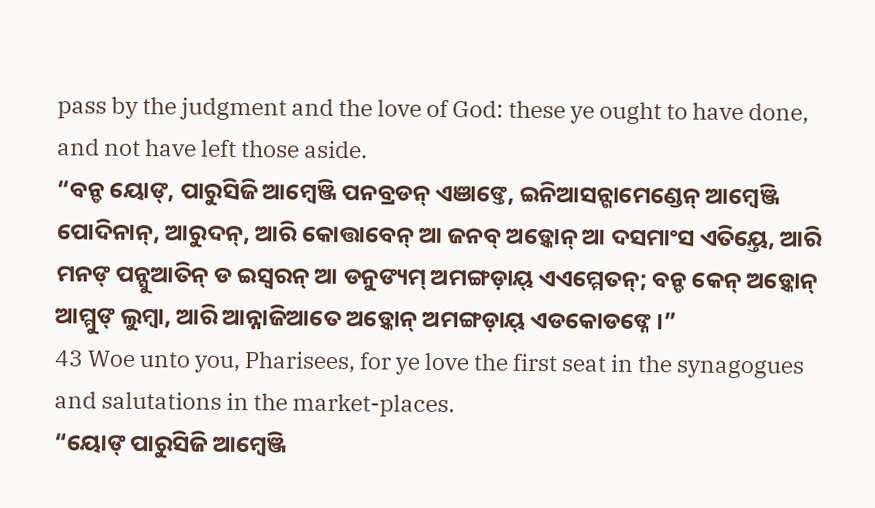pass by the judgment and the love of God: these ye ought to have done, and not have left those aside.
“ବନ୍ଡ ୟୋଙ୍, ପାରୁସିଜି ଆମ୍ୱେଞ୍ଜି ପନବ୍ରଡନ୍ ଏଞାଙ୍ତେ, ଇନିଆସନ୍ଗାମେଣ୍ଡେନ୍ ଆମ୍ୱେଞ୍ଜି ପୋଦିନାନ୍, ଆରୁଦନ୍, ଆରି କୋତ୍ତାବେନ୍ ଆ ଜନବ୍ ଅଡ଼୍କୋନ୍ ଆ ଦସମାଂସ ଏତିୟ୍ତେ, ଆରି ମନଙ୍ ପନ୍ସୁଆତିନ୍ ଡ ଇସ୍ୱରନ୍ ଆ ଡନୁଙ୍ୟମ୍ ଅମଙ୍ଗଡ଼ାୟ୍ ଏଏମ୍ମେତନ୍; ବନ୍ଡ କେନ୍ ଅଡ଼୍କୋନ୍ ଆମ୍ମୁଙ୍ ଲୁମ୍ବା, ଆରି ଆନ୍ନାଜିଆତେ ଅଡ଼୍କୋନ୍ ଅମଙ୍ଗଡ଼ାୟ୍ ଏଡକୋଡଙ୍ନେ ।”
43 Woe unto you, Pharisees, for ye love the first seat in the synagogues and salutations in the market-places.
“ୟୋଙ୍ ପାରୁସିଜି ଆମ୍ୱେଞ୍ଜି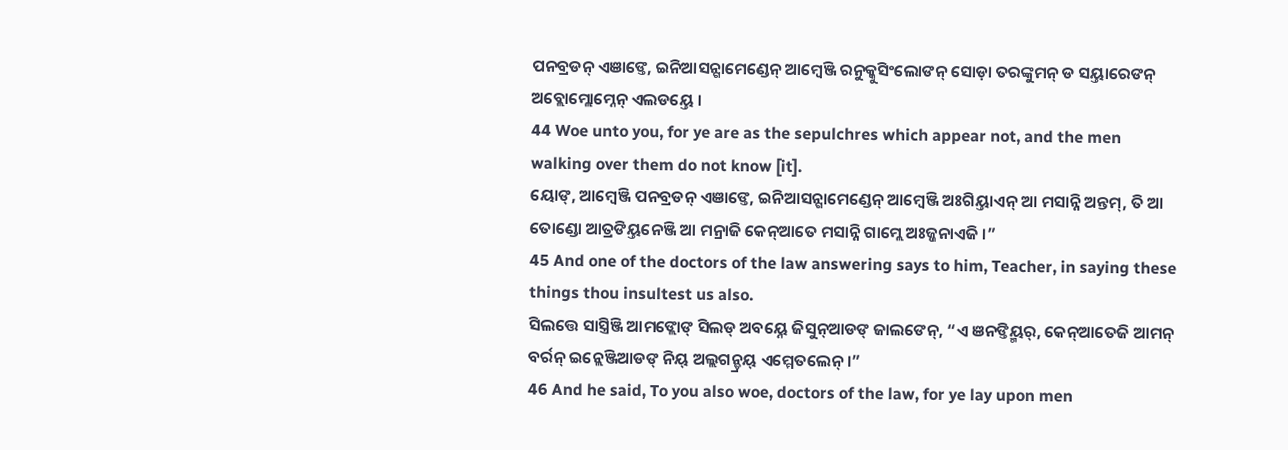ପନବ୍ରଡନ୍ ଏଞାଙ୍ତେ, ଇନିଆସନ୍ଗାମେଣ୍ଡେନ୍ ଆମ୍ୱେଞ୍ଜି ରନୁକ୍କୁସିଂଲୋଙନ୍ ସୋଡ଼ା ତରଙ୍କୁମନ୍ ଡ ସୟ୍ତାରେଙନ୍ ଅବ୍ଲୋମ୍ଲୋମ୍ନେନ୍ ଏଲଡୟ୍ତେ ।
44 Woe unto you, for ye are as the sepulchres which appear not, and the men walking over them do not know [it].
ୟୋଙ୍, ଆମ୍ୱେଞ୍ଜି ପନବ୍ରଡନ୍ ଏଞାଙ୍ତେ, ଇନିଆସନ୍ଗାମେଣ୍ଡେନ୍ ଆମ୍ୱେଞ୍ଜି ଅଃଗିୟ୍ତାଏନ୍ ଆ ମସାନ୍ନି ଅନ୍ତମ୍, ତି ଆ ତୋଣ୍ଡୋ ଆତ୍ରଙିୟ୍ତନେଞ୍ଜି ଆ ମନ୍ରାଜି କେନ୍ଆତେ ମସାନ୍ନି ଗାମ୍ଲେ ଅଃଜ୍ଜନାଏଜି ।”
45 And one of the doctors of the law answering says to him, Teacher, in saying these things thou insultest us also.
ସିଲତ୍ତେ ସାସ୍ତ୍ରିଞ୍ଜି ଆମଙ୍ଲୋଙ୍ ସିଲଡ୍ ଅବୟ୍ନେ ଜିସୁନ୍ଆଡଙ୍ ଜାଲଙେନ୍, “ଏ ଞନଙ୍ତିୟ୍ମର୍, କେନ୍ଆତେଜି ଆମନ୍ ବର୍ରନ୍ ଇନ୍ଲେଞ୍ଜିଆଡଙ୍ ନିୟ୍ ଅଲ୍ଲଗନ୍ଡ୍ରୟ୍ ଏମ୍ମେତଲେନ୍ ।”
46 And he said, To you also woe, doctors of the law, for ye lay upon men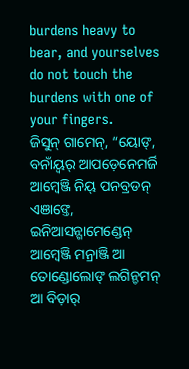burdens heavy to bear, and yourselves do not touch the burdens with one of your fingers.
ଜିସୁନ୍ ଗାମେନ୍, “ୟୋଙ୍, ବନାଁୟ୍ବର୍ ଆପଡ଼େନେମର୍ଜି ଆମ୍ୱେଞ୍ଜି ନିୟ୍ ପନବ୍ରଡନ୍ ଏଞାଙ୍ତେ, ଇନିଆସନ୍ଗାମେଣ୍ଡେନ୍ ଆମ୍ୱେଞ୍ଜି ମନ୍ରାଞ୍ଜି ଆ ତୋଣ୍ଡୋଲୋଙ୍ ଲଗିନ୍ଡମନ୍ ଆ ବିଡ଼ାର୍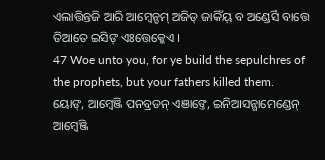ଏଲାତ୍ତିନ୍ତଜି ଆରି ଆମ୍ୱେନ୍ଡମ୍ ଅଜିଡ୍ ଜାକିଁୟ୍ ବ ଅଣ୍ଡେର୍ସି ବାତ୍ତେ ତିଆତେ ଇସିଙ୍ ଏଃତ୍ତେକ୍କେଏ ।
47 Woe unto you, for ye build the sepulchres of the prophets, but your fathers killed them.
ୟୋଙ୍, ଆମ୍ୱେଞ୍ଜି ପନବ୍ରଡନ୍ ଏଞାଙ୍ତେ, ଇନିଆସନ୍ଗାମେଣ୍ଡେନ୍ ଆମ୍ୱେଞ୍ଜି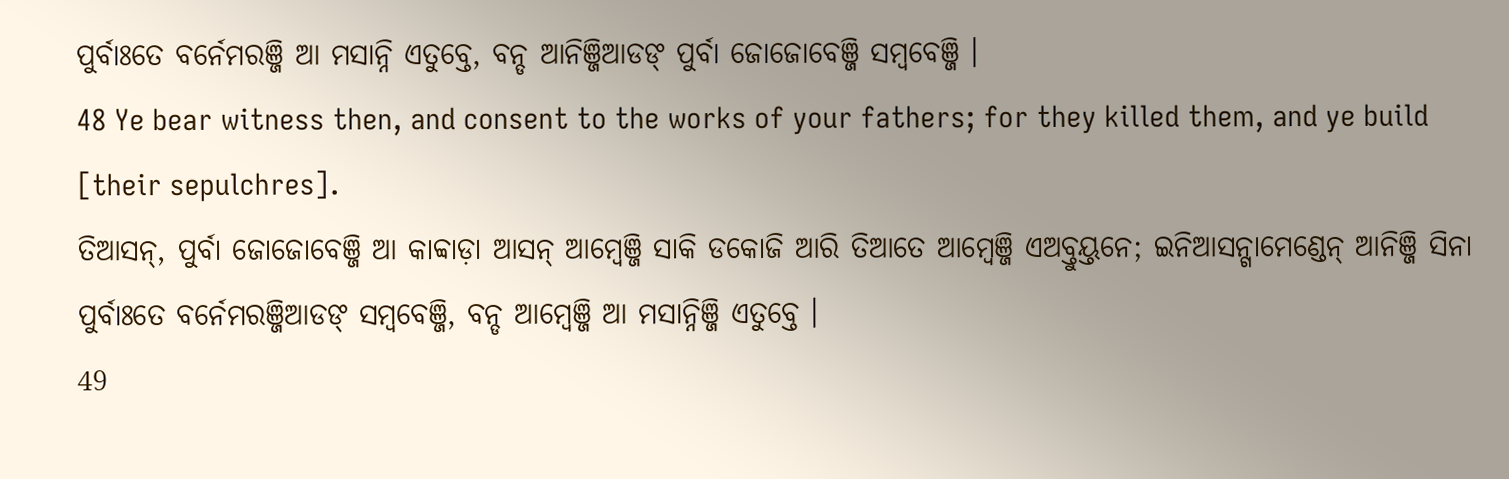ପୁର୍ବାଃତେ ବର୍ନେମରଞ୍ଜି ଆ ମସାନ୍ନି ଏତୁବ୍ତେ, ବନ୍ଡ ଆନିଞ୍ଜିଆଡଙ୍ ପୁର୍ବା ଜୋଜୋବେଞ୍ଜି ସମ୍ୱବେଞ୍ଜି ।
48 Ye bear witness then, and consent to the works of your fathers; for they killed them, and ye build [their sepulchres].
ତିଆସନ୍, ପୁର୍ବା ଜୋଜୋବେଞ୍ଜି ଆ କାବ୍ବାଡ଼ା ଆସନ୍ ଆମ୍ୱେଞ୍ଜି ସାକି ଡକୋଜି ଆରି ତିଆତେ ଆମ୍ୱେଞ୍ଜି ଏଅବ୍ତୁୟ୍ତନେ; ଇନିଆସନ୍ଗାମେଣ୍ଡେନ୍ ଆନିଞ୍ଜି ସିନା ପୁର୍ବାଃତେ ବର୍ନେମରଞ୍ଜିଆଡଙ୍ ସମ୍ୱବେଞ୍ଜି, ବନ୍ଡ ଆମ୍ୱେଞ୍ଜି ଆ ମସାନ୍ନିଞ୍ଜି ଏତୁବ୍ତେ ।
49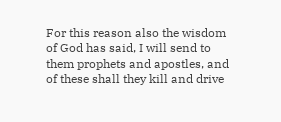For this reason also the wisdom of God has said, I will send to them prophets and apostles, and of these shall they kill and drive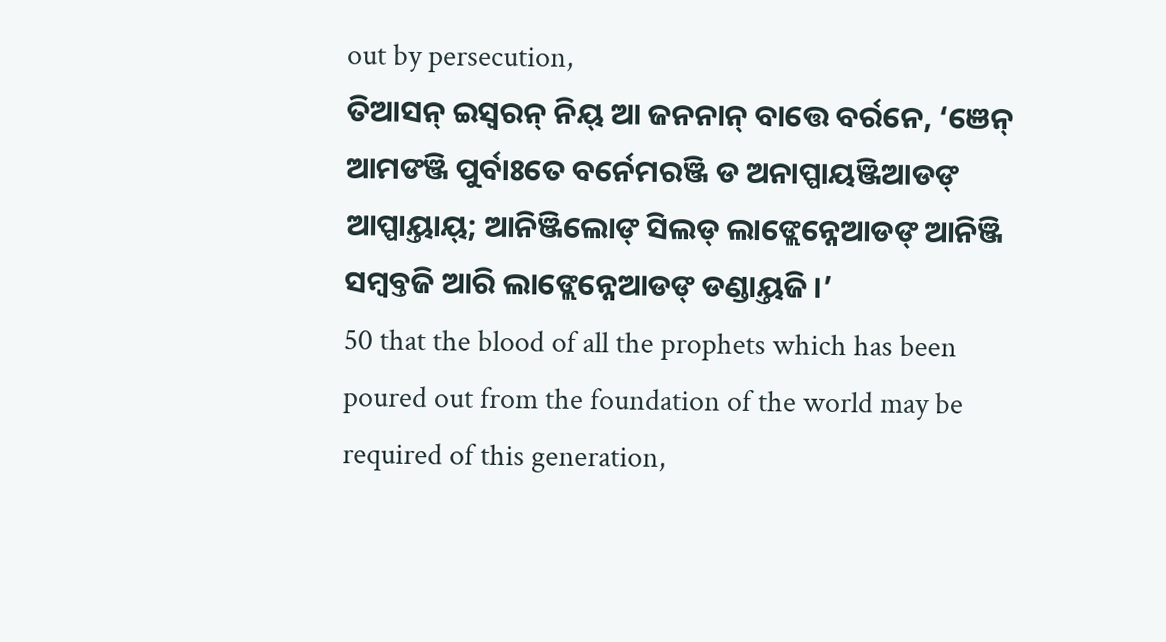out by persecution,
ତିଆସନ୍ ଇସ୍ୱରନ୍ ନିୟ୍ ଆ ଜନନାନ୍ ବାତ୍ତେ ବର୍ରନେ, ‘ଞେନ୍ ଆମଙଞ୍ଜି ପୁର୍ବାଃତେ ବର୍ନେମରଞ୍ଜି ଡ ଅନାପ୍ପାୟଞ୍ଜିଆଡଙ୍ ଆପ୍ପାୟ୍ତାୟ୍; ଆନିଞ୍ଜିଲୋଙ୍ ସିଲଡ୍ ଲାଙ୍ଲେନ୍ନେଆଡଙ୍ ଆନିଞ୍ଜି ସମ୍ୱବ୍ତଜି ଆରି ଲାଙ୍ଲେନ୍ନେଆଡଙ୍ ଡଣ୍ଡାୟ୍ତଜି ।’
50 that the blood of all the prophets which has been poured out from the foundation of the world may be required of this generation,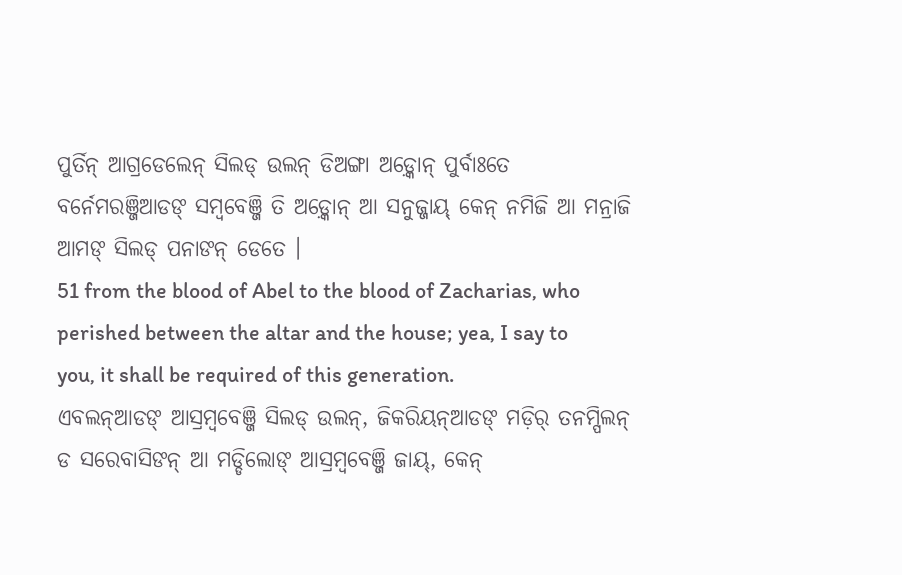ପୁର୍ତିନ୍ ଆଗ୍ରଡେଲେନ୍ ସିଲଡ୍ ଉଲନ୍ ଡିଅଙ୍ଗା ଅଡ଼୍କୋନ୍ ପୁର୍ବାଃତେ ବର୍ନେମରଞ୍ଜିଆଡଙ୍ ସମ୍ୱବେଞ୍ଜି ତି ଅଡ଼୍କୋନ୍ ଆ ସନୁଜ୍ଜାୟ୍ କେନ୍ ନମିଜି ଆ ମନ୍ରାଜି ଆମଙ୍ ସିଲଡ୍ ପନାଙନ୍ ଡେତେ ।
51 from the blood of Abel to the blood of Zacharias, who perished between the altar and the house; yea, I say to you, it shall be required of this generation.
ଏବଲନ୍ଆଡଙ୍ ଆସ୍ରମ୍ବବେଞ୍ଜି ସିଲଡ୍ ଉଲନ୍, ଜିକରିୟନ୍ଆଡଙ୍ ମଡ଼ିର୍ ତନମ୍ପିଲନ୍ ଡ ସରେବାସିଙନ୍ ଆ ମଡ୍ଡିଲୋଙ୍ ଆସ୍ରମ୍ବବେଞ୍ଜି ଜାୟ୍, କେନ୍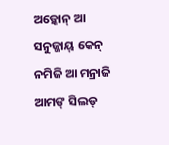ଅଡ଼୍କୋନ୍ ଆ ସନୁଜ୍ଜାୟ୍ କେନ୍ ନମିଜି ଆ ମନ୍ରାଜି ଆମଙ୍ ସିଲଡ୍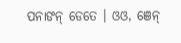ପନାଙନ୍ ଡେତେ । ଓଓ, ଞେନ୍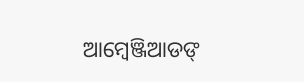ଆମ୍ୱେଞ୍ଜିଆଡଙ୍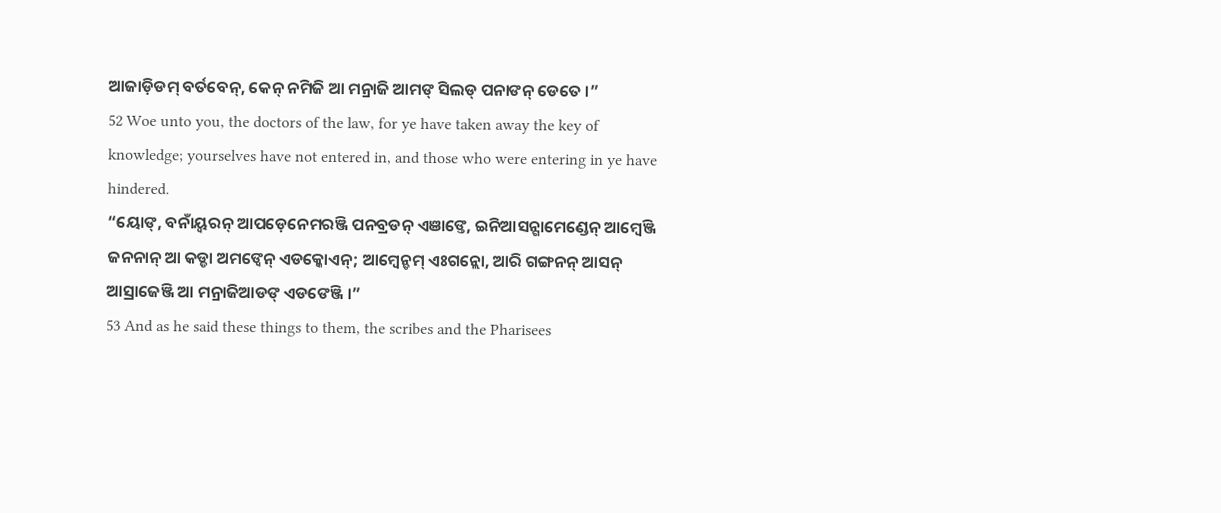ଆଜାଡ଼ିଡମ୍ ବର୍ତବେନ୍, କେନ୍ ନମିଜି ଆ ମନ୍ରାଜି ଆମଙ୍ ସିଲଡ୍ ପନାଙନ୍ ଡେତେ ।”
52 Woe unto you, the doctors of the law, for ye have taken away the key of knowledge; yourselves have not entered in, and those who were entering in ye have hindered.
“ୟୋଙ୍, ବନାଁୟ୍ବରନ୍ ଆପଡ଼େନେମରଞ୍ଜି ପନବ୍ରଡନ୍ ଏଞାଙ୍ତେ, ଇନିଆସନ୍ଗାମେଣ୍ଡେନ୍ ଆମ୍ୱେଞ୍ଜି ଜନନାନ୍ ଆ କଡ୍ଡା ଅମଙ୍ବେନ୍ ଏଡକ୍କୋଏନ୍; ଆମ୍ୱେନ୍ଡମ୍ ଏଃଗନ୍ଲୋ, ଆରି ଗଙ୍ଗନନ୍ ଆସନ୍ ଆସ୍ରାଜେଞ୍ଜି ଆ ମନ୍ରାଜିଆଡଙ୍ ଏଡଙେଞ୍ଜି ।”
53 And as he said these things to them, the scribes and the Pharisees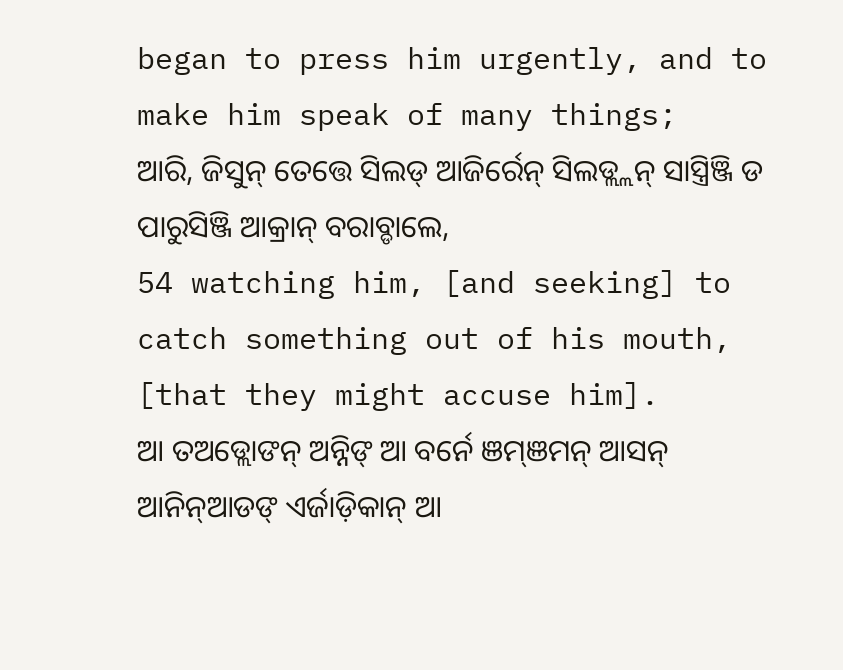began to press him urgently, and to make him speak of many things;
ଆରି, ଜିସୁନ୍ ତେତ୍ତେ ସିଲଡ୍ ଆଜିର୍ରେନ୍ ସିଲଡ୍ଲ୍ଲନ୍ ସାସ୍ତ୍ରିଞ୍ଜି ଡ ପାରୁସିଞ୍ଜି ଆକ୍ରାନ୍ ବରାବ୍ଡାଲେ,
54 watching him, [and seeking] to catch something out of his mouth, [that they might accuse him].
ଆ ତଅଡ୍ଲୋଙନ୍ ଅନ୍ନିଙ୍ ଆ ବର୍ନେ ଞମ୍ଞମନ୍ ଆସନ୍ ଆନିନ୍ଆଡଙ୍ ଏର୍ଜାଡ଼ିକାନ୍ ଆ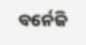ବର୍ନେଜି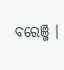ବରେଞ୍ଜି ।